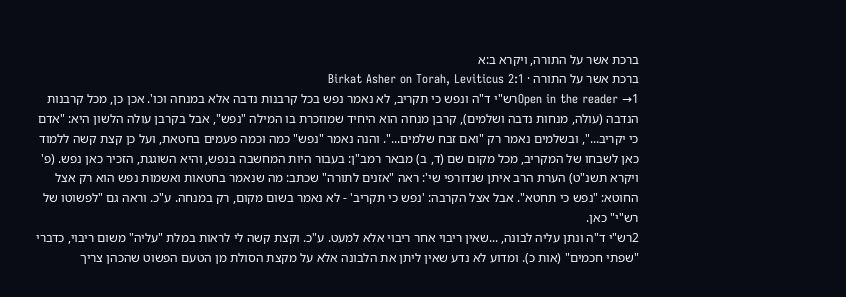ברכת אשר על התורה, ויקרא ב:א
ברכת אשר על התורה · Birkat Asher on Torah, Leviticus 2:1
Open in the reader →1רש"י ד"ה ונפש כי תקריב, לא נאמר נפש בכל קרבנות נדבה אלא במנחה וכו'. אכן כן, מכל קרבנות הנדבה (עולה, מנחות נדבה ושלמים), קרבן מנחה הוא היחיד שמוזכרת בו המילה "נפש", אבל בקרבן עולה הלשון היא: "אדם כי יקריב...", ובשלמים נאמר רק "ואם זבח שלמים...". והנה נאמר "נפש" כמה וכמה פעמים בחטאת, ועל כן קצת קשה ללמוד כאן לשבחו של המקריב, מכל מקום שם (ד, ב) מבאר רמב"ן: בעבור היות המחשבה בנפש, והיא השוגגת, הזכיר כאן נפש. (פ' ויקרא תשנ"ט) הערת הרב איתן שנדורפי שי': ראה "אזנים לתורה" שכתב: מה שנאמר בחטאות ואשמות נפש הוא רק אצל החוטא: "נפש כי תחטא". אבל אצל הקרבה: 'נפש כי תקריב' - לא נאמר בשום מקום, רק במנחה. ע"כ. וראה גם "לפשוטו של רש"י" כאן.
2רש"י ד"ה ונתן עליה לבונה, ...שאין ריבוי אחר ריבוי אלא למעט. ע"כ. וקצת קשה לי לראות במלת "עליה" משום ריבוי, כדברי "שפתי חכמים" (אות כ). ומדוע לא נדע שאין ליתן את הלבונה אלא על מקצת הסולת מן הטעם הפשוט שהכהן צריך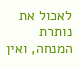לאכול את נותרת המנחה, ואין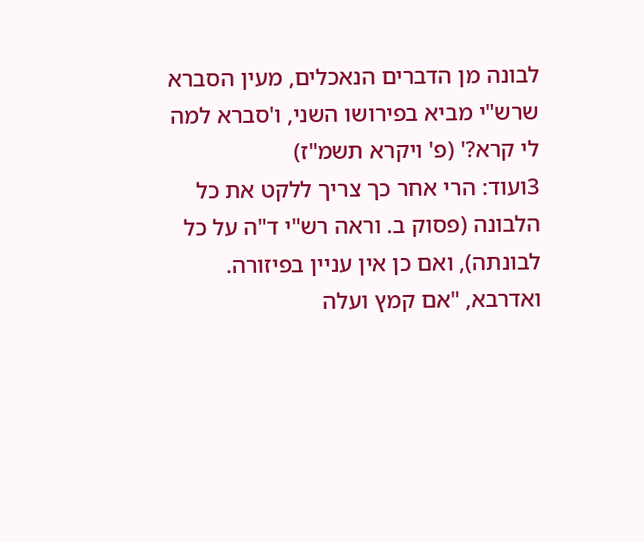לבונה מן הדברים הנאכלים, מעין הסברא שרש"י מביא בפירושו השני, ו'סברא למה לי קרא?' (פ' ויקרא תשמ"ז)
3ועוד: הרי אחר כך צריך ללקט את כל הלבונה (פסוק ב. וראה רש"י ד"ה על כל לבונתה), ואם כן אין עניין בפיזורה. ואדרבא, "אם קמץ ועלה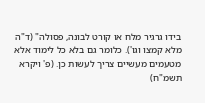בידו גרגיר מלח או קורט לבונה, פסולה" (ד"ה מלא קמצו וגו'). כלומר גם בלא כל לימוד אלא מטעמים מעשיים צריך לעשות כן. (פ' ויקרא תשמ"ח)